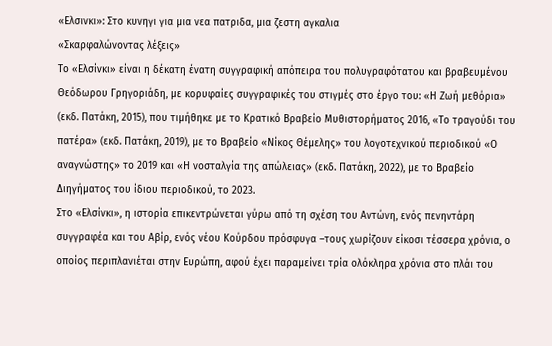«Ελσινκι»: Στο κυνηγι για μια νεα πατριδα, μια ζεστη αγκαλια
«Σκαρφαλώνοντας λέξεις»
Το «Ελσίνκι» είναι η δέκατη ένατη συγγραφική απόπειρα του πολυγραφότατου και βραβευμένου Θεόδωρου Γρηγοριάδη, με κορυφαίες συγγραφικές του στιγμές στο έργο του: «Η Ζωή μεθόρια» (εκδ. Πατάκη, 2015), που τιμήθηκε µε το Κρατικό Βραβείο Μυθιστορήματος 2016, «Το τραγούδι του πατέρα» (εκδ. Πατάκη, 2019), µε το Βραβείο «Νίκος Θέµελης» του λογοτεχνικού περιοδικού «Ο αναγνώστης» το 2019 και «Η νοσταλγία της απώλειας» (εκδ. Πατάκη, 2022), µε το Βραβείο Διηγήματος του ίδιου περιοδικού, το 2023.
Στο «Ελσίνκι», η ιστορία επικεντρώνεται γύρω από τη σχέση του Αντώνη, ενός πενηντάρη συγγραφέα και του Αβίρ, ενός νέου Κούρδου πρόσφυγα –τους χωρίζουν είκοσι τέσσερα χρόνια, ο οποίος περιπλανιέται στην Ευρώπη, αφού έχει παραμείνει τρία ολόκληρα χρόνια στο πλάι του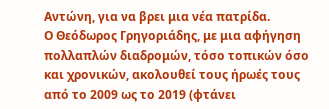Αντώνη, για να βρει μια νέα πατρίδα.
Ο Θεόδωρος Γρηγοριάδης, με μια αφήγηση πολλαπλών διαδρομών, τόσο τοπικών όσο και χρονικών, ακολουθεί τους ήρωές τους από το 2009 ως το 2019 (φτάνει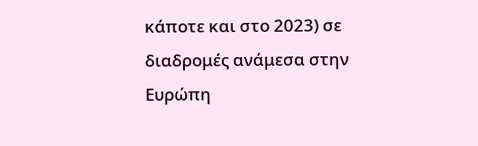κάποτε και στο 2023) σε διαδρομές ανάμεσα στην Ευρώπη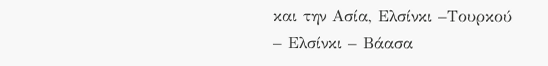και την Ασία, Ελσίνκι –Τουρκού – Ελσίνκι – Βάασα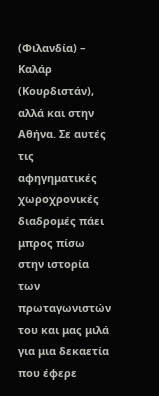(Φιλανδία) – Καλάρ (Κουρδιστάν), αλλά και στην Αθήνα. Σε αυτές τις αφηγηματικές χωροχρονικές διαδρομές πάει μπρος πίσω στην ιστορία των πρωταγωνιστών του και μας μιλά για μια δεκαετία που έφερε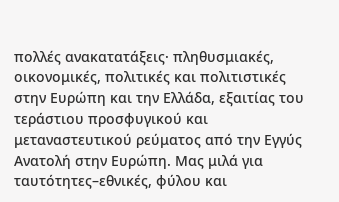πολλές ανακατατάξεις· πληθυσμιακές, οικονομικές, πολιτικές και πολιτιστικές στην Ευρώπη και την Ελλάδα, εξαιτίας του τεράστιου προσφυγικού και μεταναστευτικού ρεύματος από την Εγγύς Ανατολή στην Ευρώπη. Μας μιλά για ταυτότητες–εθνικές, φύλου και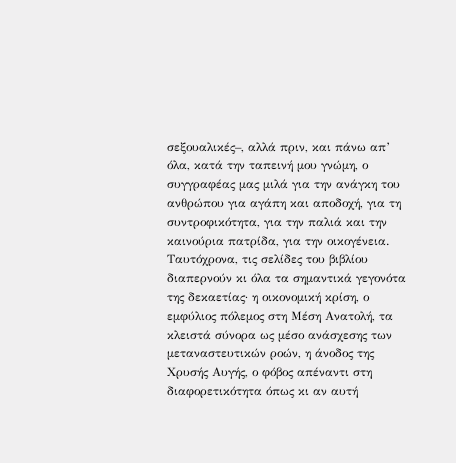σεξουαλικές–, αλλά πριν, και πάνω απ’ όλα, κατά την ταπεινή μου γνώμη, ο συγγραφέας μας μιλά για την ανάγκη του ανθρώπου για αγάπη και αποδοχή, για τη συντροφικότητα, για την παλιά και την καινούρια πατρίδα, για την οικογένεια.
Ταυτόχρονα, τις σελίδες του βιβλίου διαπερνούν κι όλα τα σημαντικά γεγονότα της δεκαετίας· η οικονομική κρίση, ο εμφύλιος πόλεμος στη Μέση Ανατολή, τα κλειστά σύνορα ως μέσο ανάσχεσης των μεταναστευτικών ροών, η άνοδος της Χρυσής Αυγής, ο φόβος απέναντι στη διαφορετικότητα όπως κι αν αυτή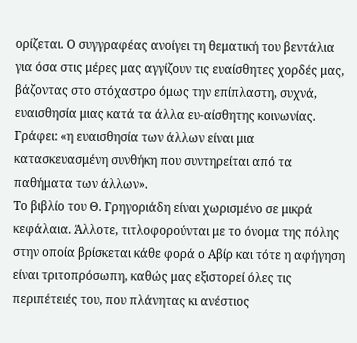ορίζεται. Ο συγγραφέας ανοίγει τη θεματική του βεντάλια για όσα στις μέρες μας αγγίζουν τις ευαίσθητες χορδές μας, βάζοντας στο στόχαστρο όμως την επίπλαστη, συχνά, ευαισθησία μιας κατά τα άλλα ευ-αίσθητης κοινωνίας. Γράφει: «η ευαισθησία των άλλων είναι μια κατασκευασμένη συνθήκη που συντηρείται από τα παθήματα των άλλων».
Το βιβλίο του Θ. Γρηγοριάδη είναι χωρισμένο σε μικρά κεφάλαια. Άλλοτε, τιτλοφορούνται με το όνομα της πόλης στην οποία βρίσκεται κάθε φορά ο Αβίρ και τότε η αφήγηση είναι τριτοπρόσωπη, καθώς μας εξιστορεί όλες τις περιπέτειές του, που πλάνητας κι ανέστιος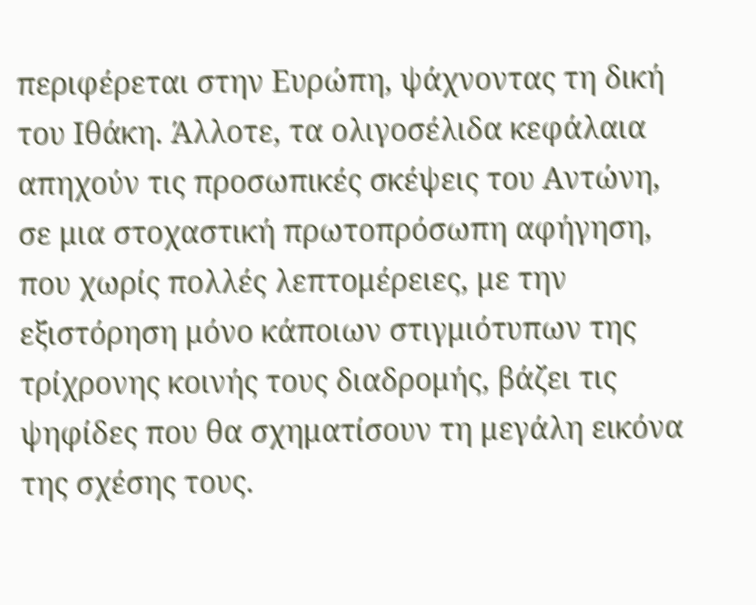περιφέρεται στην Ευρώπη, ψάχνοντας τη δική του Ιθάκη. Άλλοτε, τα ολιγοσέλιδα κεφάλαια απηχούν τις προσωπικές σκέψεις του Αντώνη, σε μια στοχαστική πρωτοπρόσωπη αφήγηση, που χωρίς πολλές λεπτομέρειες, με την εξιστόρηση μόνο κάποιων στιγμιότυπων της τρίχρονης κοινής τους διαδρομής, βάζει τις ψηφίδες που θα σχηματίσουν τη μεγάλη εικόνα της σχέσης τους.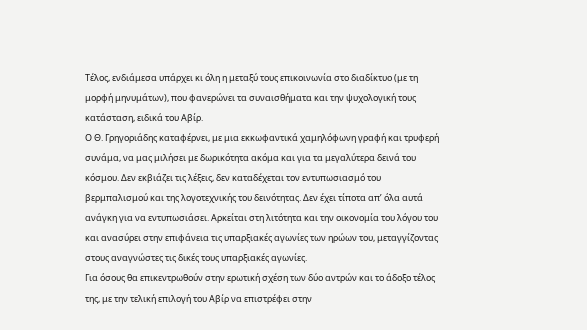Τέλος, ενδιάμεσα υπάρχει κι όλη η μεταξύ τους επικοινωνία στο διαδίκτυο (με τη μορφή μηνυμάτων), που φανερώνει τα συναισθήματα και την ψυχολογική τους κατάσταση, ειδικά του Αβίρ.
Ο Θ. Γρηγοριάδης καταφέρνει, με μια εκκωφαντικά χαμηλόφωνη γραφή και τρυφερή συνάμα, να μας μιλήσει με δωρικότητα ακόμα και για τα μεγαλύτερα δεινά του κόσμου. Δεν εκβιάζει τις λέξεις, δεν καταδέχεται τον εντυπωσιασμό του βερμπαλισμού και της λογοτεχνικής του δεινότητας. Δεν έχει τίποτα απ’ όλα αυτά ανάγκη για να εντυπωσιάσει. Αρκείται στη λιτότητα και την οικονομία του λόγου του και ανασύρει στην επιφάνεια τις υπαρξιακές αγωνίες των ηρώων του, μεταγγίζοντας στους αναγνώστες τις δικές τους υπαρξιακές αγωνίες.
Για όσους θα επικεντρωθούν στην ερωτική σχέση των δύο αντρών και το άδοξο τέλος της, με την τελική επιλογή του Αβίρ να επιστρέφει στην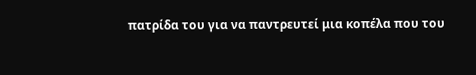πατρίδα του για να παντρευτεί μια κοπέλα που του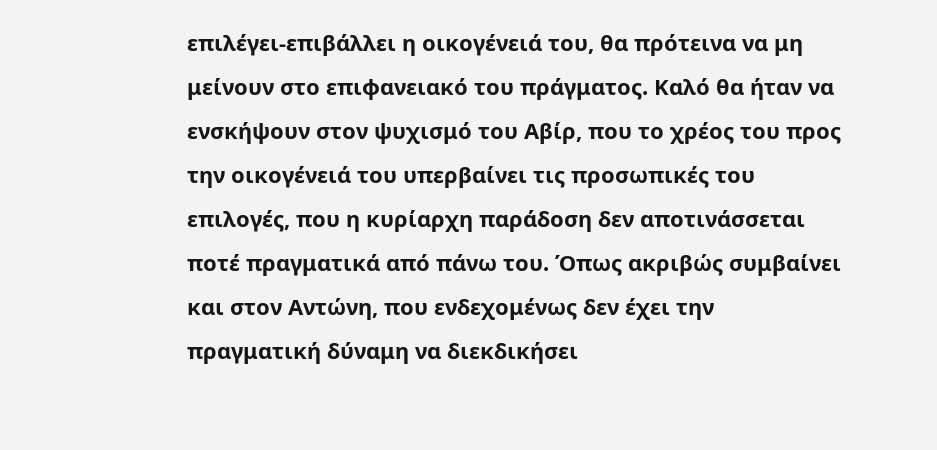επιλέγει-επιβάλλει η οικογένειά του, θα πρότεινα να μη μείνουν στο επιφανειακό του πράγματος. Καλό θα ήταν να ενσκήψουν στον ψυχισμό του Αβίρ, που το χρέος του προς την οικογένειά του υπερβαίνει τις προσωπικές του επιλογές, που η κυρίαρχη παράδοση δεν αποτινάσσεται ποτέ πραγματικά από πάνω του. Όπως ακριβώς συμβαίνει και στον Αντώνη, που ενδεχομένως δεν έχει την πραγματική δύναμη να διεκδικήσει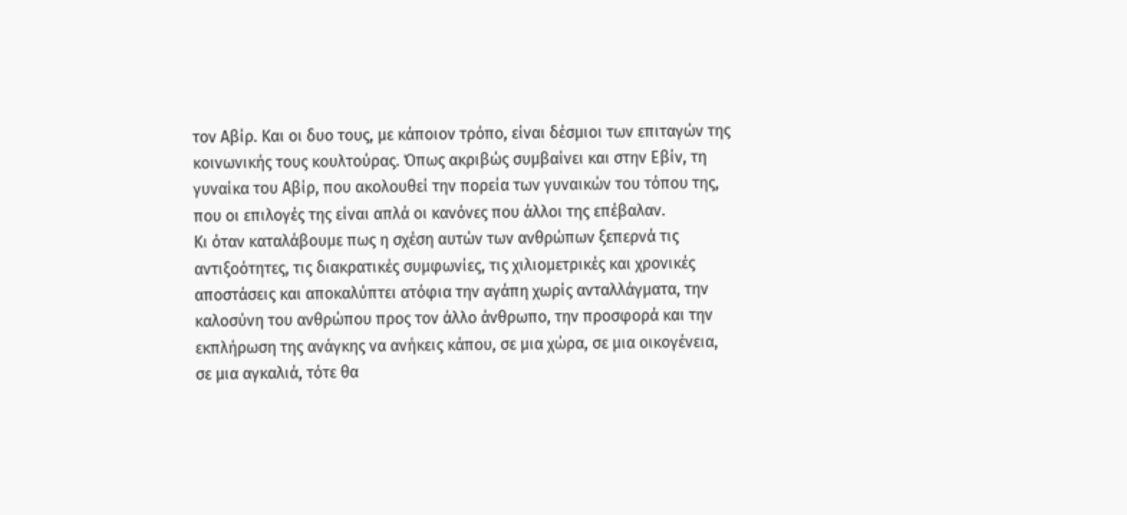τον Αβίρ. Και οι δυο τους, με κάποιον τρόπο, είναι δέσμιοι των επιταγών της κοινωνικής τους κουλτούρας. Όπως ακριβώς συμβαίνει και στην Εβίν, τη γυναίκα του Αβίρ, που ακολουθεί την πορεία των γυναικών του τόπου της, που οι επιλογές της είναι απλά οι κανόνες που άλλοι της επέβαλαν.
Κι όταν καταλάβουμε πως η σχέση αυτών των ανθρώπων ξεπερνά τις αντιξοότητες, τις διακρατικές συμφωνίες, τις χιλιομετρικές και χρονικές αποστάσεις και αποκαλύπτει ατόφια την αγάπη χωρίς ανταλλάγματα, την καλοσύνη του ανθρώπου προς τον άλλο άνθρωπο, την προσφορά και την εκπλήρωση της ανάγκης να ανήκεις κάπου, σε μια χώρα, σε μια οικογένεια, σε μια αγκαλιά, τότε θα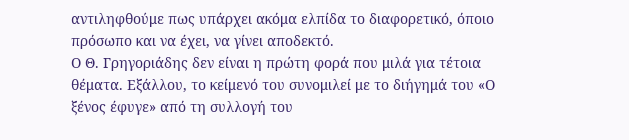αντιληφθούμε πως υπάρχει ακόμα ελπίδα το διαφορετικό, όποιο πρόσωπο και να έχει, να γίνει αποδεκτό.
Ο Θ. Γρηγοριάδης δεν είναι η πρώτη φορά που μιλά για τέτοια θέματα. Εξάλλου, το κείμενό του συνομιλεί με το διήγημά του «Ο ξένος έφυγε» από τη συλλογή του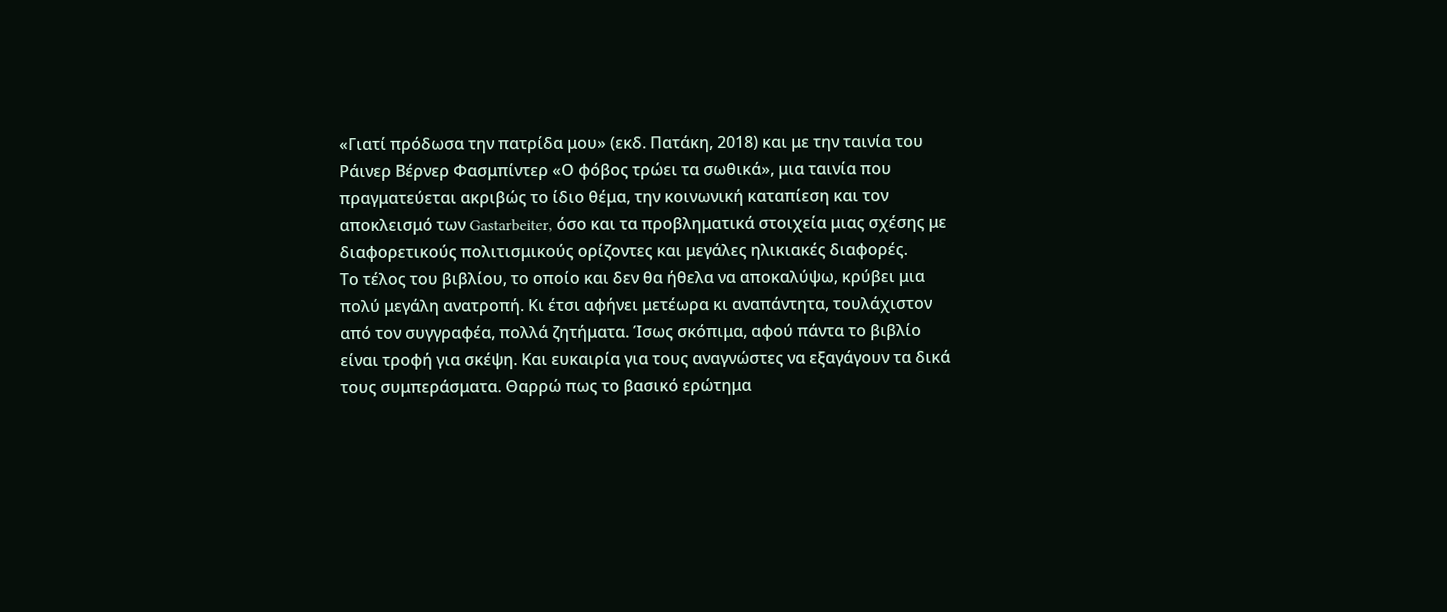«Γιατί πρόδωσα την πατρίδα μου» (εκδ. Πατάκη, 2018) και με την ταινία του Ράινερ Βέρνερ Φασμπίντερ «Ο φόβος τρώει τα σωθικά», μια ταινία που πραγματεύεται ακριβώς το ίδιο θέμα, την κοινωνική καταπίεση και τον αποκλεισμό των Gastarbeiter, όσο και τα προβληματικά στοιχεία μιας σχέσης με διαφορετικούς πολιτισμικούς ορίζοντες και μεγάλες ηλικιακές διαφορές.
Το τέλος του βιβλίου, το οποίο και δεν θα ήθελα να αποκαλύψω, κρύβει μια πολύ μεγάλη ανατροπή. Κι έτσι αφήνει μετέωρα κι αναπάντητα, τουλάχιστον από τον συγγραφέα, πολλά ζητήματα. Ίσως σκόπιμα, αφού πάντα το βιβλίο είναι τροφή για σκέψη. Και ευκαιρία για τους αναγνώστες να εξαγάγουν τα δικά τους συμπεράσματα. Θαρρώ πως το βασικό ερώτημα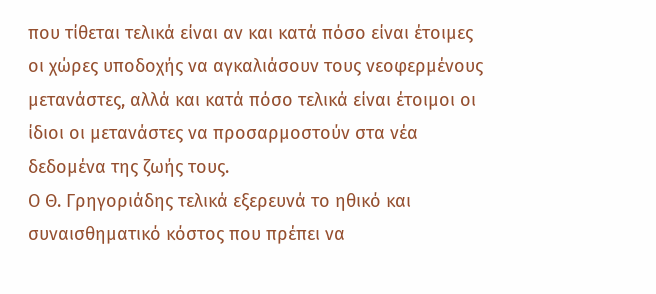που τίθεται τελικά είναι αν και κατά πόσο είναι έτοιμες οι χώρες υποδοχής να αγκαλιάσουν τους νεοφερμένους μετανάστες, αλλά και κατά πόσο τελικά είναι έτοιμοι οι ίδιοι οι μετανάστες να προσαρμοστούν στα νέα δεδομένα της ζωής τους.
Ο Θ. Γρηγοριάδης τελικά εξερευνά το ηθικό και συναισθηματικό κόστος που πρέπει να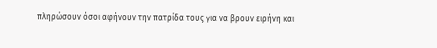πληρώσουν όσοι αφήνουν την πατρίδα τους για να βρουν ειρήνη και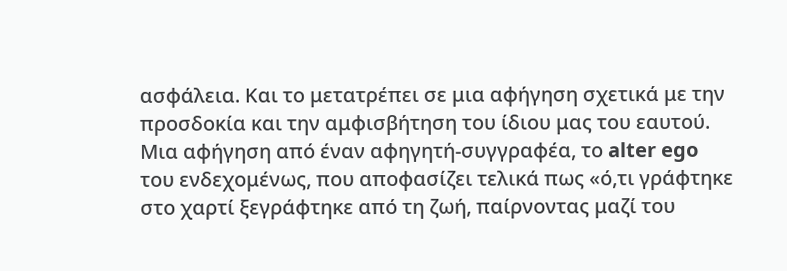ασφάλεια. Και το μετατρέπει σε μια αφήγηση σχετικά με την προσδοκία και την αμφισβήτηση του ίδιου μας του εαυτού. Μια αφήγηση από έναν αφηγητή-συγγραφέα, το alter ego του ενδεχομένως, που αποφασίζει τελικά πως «ό,τι γράφτηκε στο χαρτί ξεγράφτηκε από τη ζωή, παίρνοντας μαζί του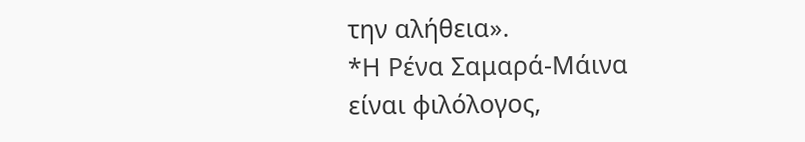την αλήθεια».
*Η Ρένα Σαμαρά-Μάινα είναι φιλόλογος,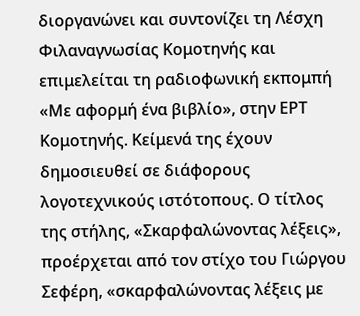διοργανώνει και συντονίζει τη Λέσχη Φιλαναγνωσίας Κομοτηνής και επιμελείται τη ραδιοφωνική εκπομπή «Με αφορμή ένα βιβλίο», στην ΕΡΤ Κομοτηνής. Κείμενά της έχουν δημοσιευθεί σε διάφορους λογοτεχνικούς ιστότοπους. Ο τίτλος της στήλης, «Σκαρφαλώνοντας λέξεις», προέρχεται από τον στίχο του Γιώργου Σεφέρη, «σκαρφαλώνοντας λέξεις με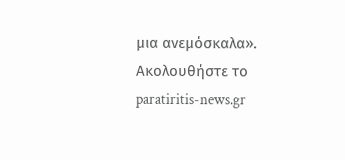μια ανεμόσκαλα».
Ακολουθήστε το paratiritis-news.gr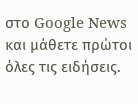στο Google News και μάθετε πρώτοι όλες τις ειδήσεις.